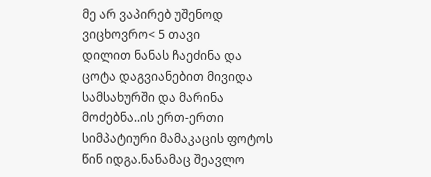მე არ ვაპირებ უშენოდ ვიცხოვრო< 5 თავი
დილით ნანას ჩაეძინა და ცოტა დაგვიანებით მივიდა სამსახურში და მარინა მოძებნა..ის ერთ-ერთი სიმპატიური მამაკაცის ფოტოს წინ იდგა.ნანამაც შეავლო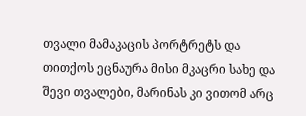თვალი მამაკაცის პორტრეტს და თითქოს ეცნაურა მისი მკაცრი სახე და შევი თვალები, მარინას კი ვითომ არც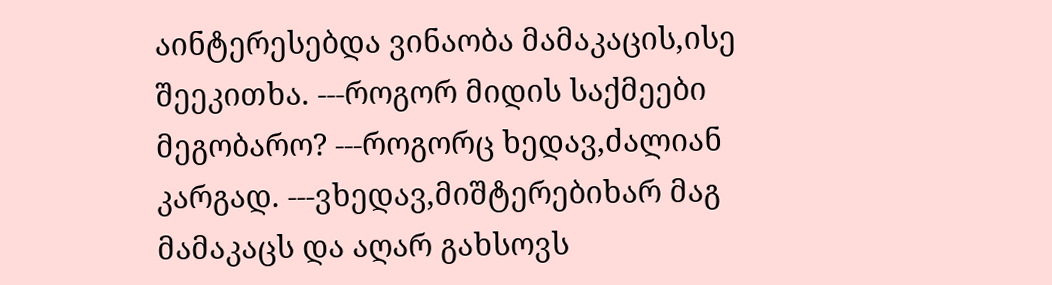აინტერესებდა ვინაობა მამაკაცის,ისე შეეკითხა. ---როგორ მიდის საქმეები მეგობარო? ---როგორც ხედავ,ძალიან კარგად. ---ვხედავ,მიშტერებიხარ მაგ მამაკაცს და აღარ გახსოვს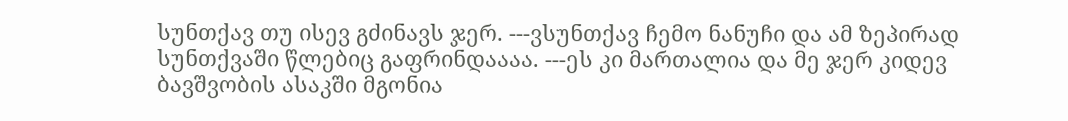სუნთქავ თუ ისევ გძინავს ჯერ. ---ვსუნთქავ ჩემო ნანუჩი და ამ ზეპირად სუნთქვაში წლებიც გაფრინდაააა. ---ეს კი მართალია და მე ჯერ კიდევ ბავშვობის ასაკში მგონია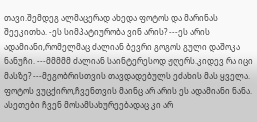თავი.შემდეგ ალმაცერად ახედა ფოტოს და მარინას შეეკითხა. -ეს სიმპატიურობა ვინ არის? ---ეს არის ადამიანი,რომელმაც ძალიან ბევრი გოგოს გული დაშოკა ნანუჩი. ---მმმმმ ძალიან საინტერესოდ ჟღერს.კიდევ რა იცი მასზე? ---მეგობრისთვის თავდადებულს ეძახის მას ყველა. ფოტოს ვუცქირო,ჩვენთვის მაინც არ არის ეს ადამიანი ნანა. ასეთები ჩვენ მოსამსახურეებადაც კი არ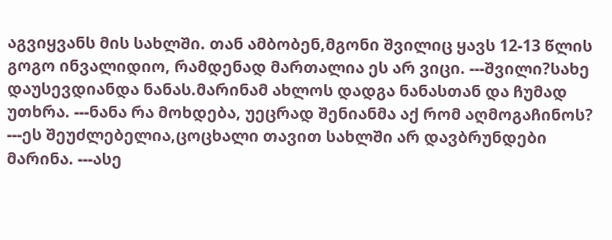აგვიყვანს მის სახლში. თან ამბობენ,მგონი შვილიც ყავს 12-13 წლის გოგო ინვალიდიო, რამდენად მართალია ეს არ ვიცი. ---შვილი?სახე დაუსევდიანდა ნანას.მარინამ ახლოს დადგა ნანასთან და ჩუმად უთხრა. ---ნანა რა მოხდება, უეცრად შენიანმა აქ რომ აღმოგაჩინოს? ---ეს შეუძლებელია,ცოცხალი თავით სახლში არ დავბრუნდები მარინა. ---ასე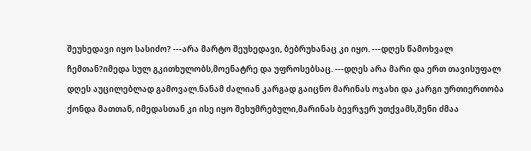შეუხედავი იყო სასიძო? ---არა მარტო შეუხედავი, ბებრუხანაც კი იყო. ---დღეს წამოხვალ ჩემთან?იმედა სულ გკითხულობს,მოენატრე და უფროსებსაც. ---დღეს არა მარი და ერთ თავისუფალ დღეს აუცილებლად გამოვალ.ნანამ ძალიან კარგად გაიცნო მარინას ოჯახი და კარგი ურთიერთობა ქონდა მათთან, იმედასთან კი ისე იყო შეხუმრებული,მარინას ბევრჯერ უთქვამს,შენი ძმაა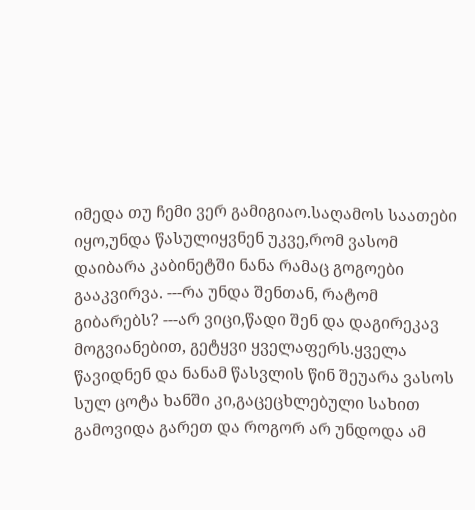იმედა თუ ჩემი ვერ გამიგიაო.საღამოს საათები იყო,უნდა წასულიყვნენ უკვე,რომ ვასომ დაიბარა კაბინეტში ნანა რამაც გოგოები გააკვირვა. ---რა უნდა შენთან, რატომ გიბარებს? ---არ ვიცი,წადი შენ და დაგირეკავ მოგვიანებით, გეტყვი ყველაფერს.ყველა წავიდნენ და ნანამ წასვლის წინ შეუარა ვასოს სულ ცოტა ხანში კი,გაცეცხლებული სახით გამოვიდა გარეთ და როგორ არ უნდოდა ამ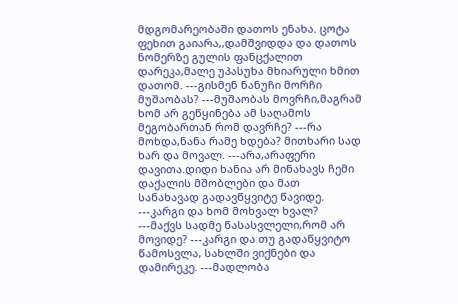მდგომარეობაში დათოს ენახა. ცოტა ფეხით გაიარა,,დამშვიდდა და დათოს ნომერზე გულის ფანცქალით დარეკა,მალე უპასუხა მხიარული ხმით დათომ. ---გისმენ ნანუჩი მორჩი მუშაობას? ---მუშაობას მოვრჩი,მაგრამ ხომ არ გეწყინება ამ საღამოს მეგობართან რომ დავრჩე? ---რა მოხდა,ნანა რამე ხდება? მითხარი სად ხარ და მოვალ. ---არა,არაფერი დავითა.დიდი ხანია არ მინახავს ჩემი დაქალის მშობლები და მათ სანახავად გადავწყვიტე წავიდე. ---კარგი და ხომ მოხვალ ხვალ? ---მაქვს სადმე წასასვლელი,რომ არ მოვიდე? ---კარგი და თუ გადაწყვიტო წამოსვლა, სახლში ვიქნები და დამირეკე. ---მადლობა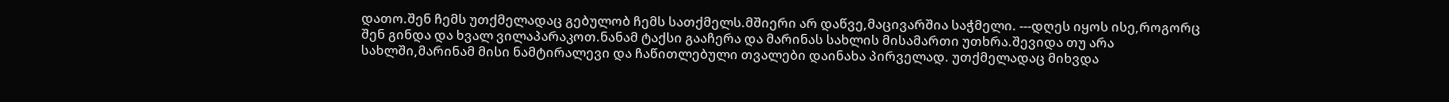დათო.შენ ჩემს უთქმელადაც გებულობ ჩემს სათქმელს.მშიერი არ დაწვე,მაცივარშია საჭმელი. ---დღეს იყოს ისე,როგორც შენ გინდა და ხვალ ვილაპარაკოთ.ნანამ ტაქსი გააჩერა და მარინას სახლის მისამართი უთხრა.შევიდა თუ არა სახლში,მარინამ მისი ნამტირალევი და ჩაწითლებული თვალები დაინახა პირველად. უთქმელადაც მიხვდა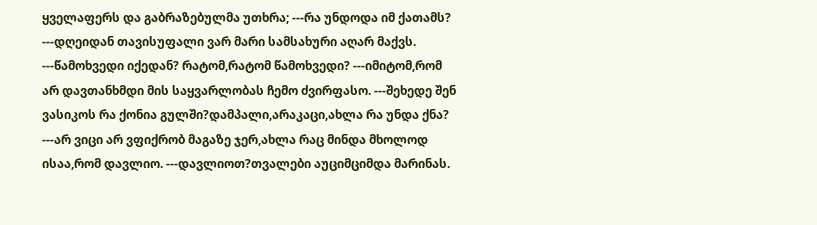ყველაფერს და გაბრაზებულმა უთხრა; ---რა უნდოდა იმ ქათამს? ---დღეიდან თავისუფალი ვარ მარი სამსახური აღარ მაქვს. ---წამოხვედი იქედან? რატომ,რატომ წამოხვედი? ---იმიტომ,რომ არ დავთანხმდი მის საყვარლობას ჩემო ძვირფასო. ---შეხედე შენ ვასიკოს რა ქონია გულში?დამპალი,არაკაცი,ახლა რა უნდა ქნა? ---არ ვიცი არ ვფიქრობ მაგაზე ჯერ,ახლა რაც მინდა მხოლოდ ისაა,რომ დავლიო. ---დავლიოთ?თვალები აუციმციმდა მარინას.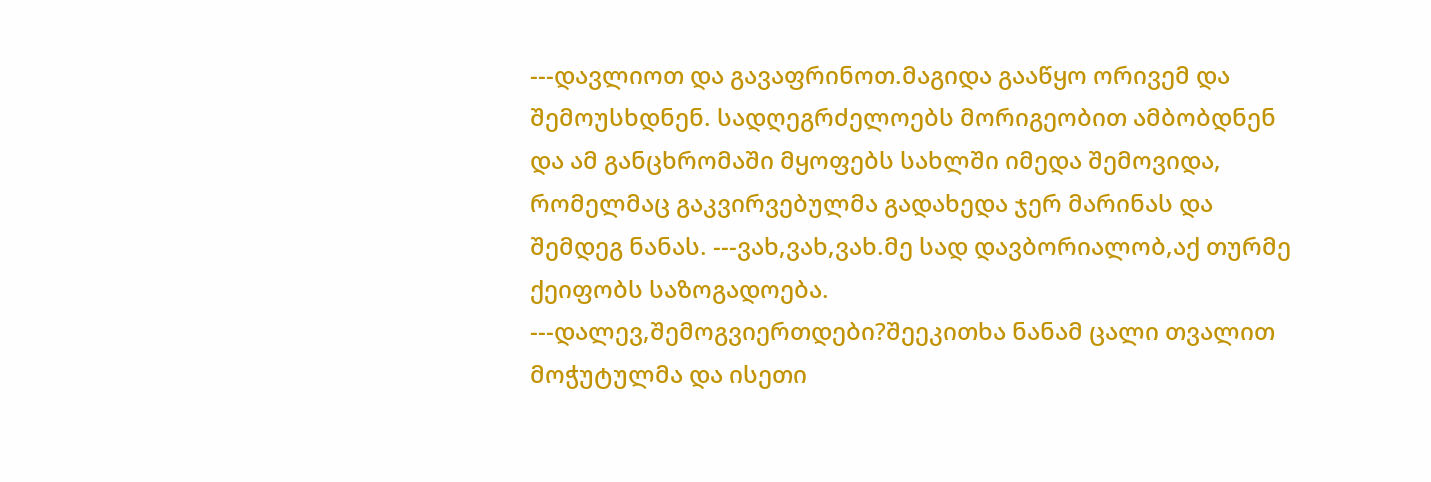---დავლიოთ და გავაფრინოთ.მაგიდა გააწყო ორივემ და შემოუსხდნენ. სადღეგრძელოებს მორიგეობით ამბობდნენ და ამ განცხრომაში მყოფებს სახლში იმედა შემოვიდა, რომელმაც გაკვირვებულმა გადახედა ჯერ მარინას და შემდეგ ნანას. ---ვახ,ვახ,ვახ.მე სად დავბორიალობ,აქ თურმე ქეიფობს საზოგადოება. ---დალევ,შემოგვიერთდები?შეეკითხა ნანამ ცალი თვალით მოჭუტულმა და ისეთი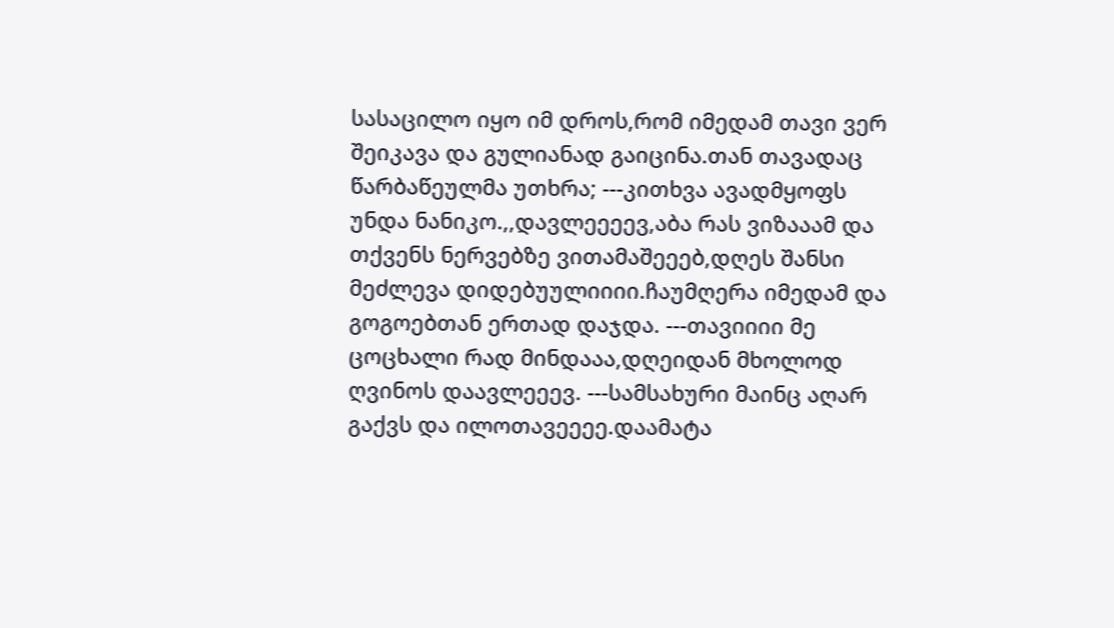სასაცილო იყო იმ დროს,რომ იმედამ თავი ვერ შეიკავა და გულიანად გაიცინა.თან თავადაც წარბაწეულმა უთხრა; ---კითხვა ავადმყოფს უნდა ნანიკო.,,დავლეეეევ,აბა რას ვიზააამ და თქვენს ნერვებზე ვითამაშეეებ,დღეს შანსი მეძლევა დიდებუულიიიი.ჩაუმღერა იმედამ და გოგოებთან ერთად დაჯდა. ---თავიიიი მე ცოცხალი რად მინდააა,დღეიდან მხოლოდ ღვინოს დაავლეეევ. ---სამსახური მაინც აღარ გაქვს და ილოთავეეეე.დაამატა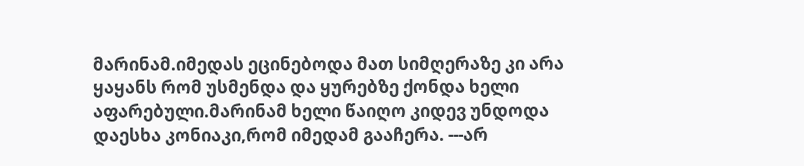მარინამ.იმედას ეცინებოდა მათ სიმღერაზე კი არა ყაყანს რომ უსმენდა და ყურებზე ქონდა ხელი აფარებული.მარინამ ხელი წაიღო კიდევ უნდოდა დაესხა კონიაკი,რომ იმედამ გააჩერა. ---არ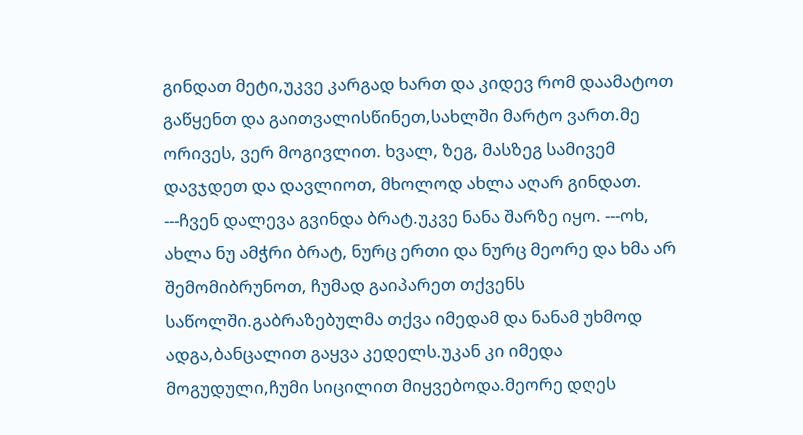გინდათ მეტი,უკვე კარგად ხართ და კიდევ რომ დაამატოთ გაწყენთ და გაითვალისწინეთ,სახლში მარტო ვართ.მე ორივეს, ვერ მოგივლით. ხვალ, ზეგ, მასზეგ სამივემ დავჯდეთ და დავლიოთ, მხოლოდ ახლა აღარ გინდათ. ---ჩვენ დალევა გვინდა ბრატ.უკვე ნანა შარზე იყო. ---ოხ, ახლა ნუ ამჭრი ბრატ, ნურც ერთი და ნურც მეორე და ხმა არ შემომიბრუნოთ, ჩუმად გაიპარეთ თქვენს საწოლში.გაბრაზებულმა თქვა იმედამ და ნანამ უხმოდ ადგა,ბანცალით გაყვა კედელს.უკან კი იმედა მოგუდული,ჩუმი სიცილით მიყვებოდა.მეორე დღეს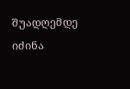შუადღემდე იძინა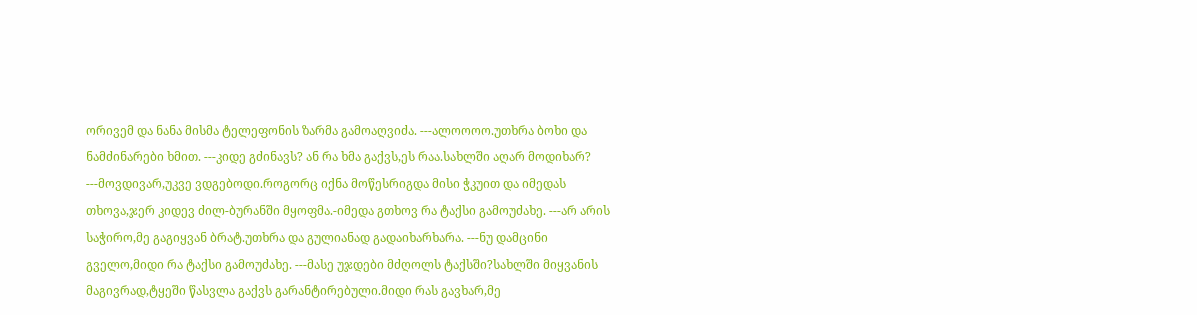ორივემ და ნანა მისმა ტელეფონის ზარმა გამოაღვიძა. ---ალოოოო.უთხრა ბოხი და ნამძინარები ხმით. ---კიდე გძინავს? ან რა ხმა გაქვს,ეს რაა.სახლში აღარ მოდიხარ? ---მოვდივარ,უკვე ვდგებოდი.როგორც იქნა მოწესრიგდა მისი ჭკუით და იმედას თხოვა,ჯერ კიდევ ძილ-ბურანში მყოფმა.-იმედა გთხოვ რა ტაქსი გამოუძახე. ---არ არის საჭირო,მე გაგიყვან ბრატ.უთხრა და გულიანად გადაიხარხარა. ---ნუ დამცინი გველო,მიდი რა ტაქსი გამოუძახე. ---მასე უჯდები მძღოლს ტაქსში?სახლში მიყვანის მაგივრად,ტყეში წასვლა გაქვს გარანტირებული.მიდი რას გავხარ,მე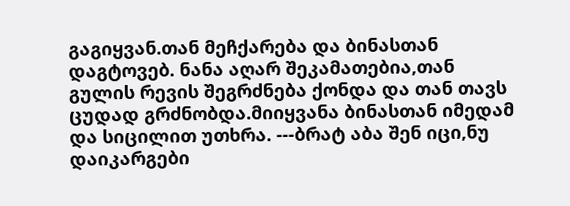გაგიყვან.თან მეჩქარება და ბინასთან დაგტოვებ. ნანა აღარ შეკამათებია,თან გულის რევის შეგრძნება ქონდა და თან თავს ცუდად გრძნობდა.მიიყვანა ბინასთან იმედამ და სიცილით უთხრა. ---ბრატ აბა შენ იცი,ნუ დაიკარგები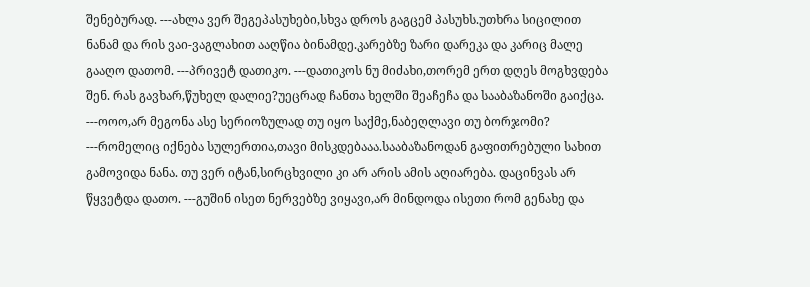შენებურად. ---ახლა ვერ შეგეპასუხები,სხვა დროს გაგცემ პასუხს.უთხრა სიცილით ნანამ და რის ვაი-ვაგლახით ააღწია ბინამდე.კარებზე ზარი დარეკა და კარიც მალე გააღო დათომ. ---პრივეტ დათიკო. ---დათიკოს ნუ მიძახი,თორემ ერთ დღეს მოგხვდება შენ. რას გავხარ,წუხელ დალიე?უეცრად ჩანთა ხელში შეაჩეჩა და სააბაზანოში გაიქცა. ---ოოო,არ მეგონა ასე სერიოზულად თუ იყო საქმე,ნაბეღლავი თუ ბორჯომი? ---რომელიც იქნება სულერთია,თავი მისკდებააა.სააბაზანოდან გაფითრებული სახით გამოვიდა ნანა. თუ ვერ იტან,სირცხვილი კი არ არის ამის აღიარება. დაცინვას არ წყვეტდა დათო. ---გუშინ ისეთ ნერვებზე ვიყავი,არ მინდოდა ისეთი რომ გენახე და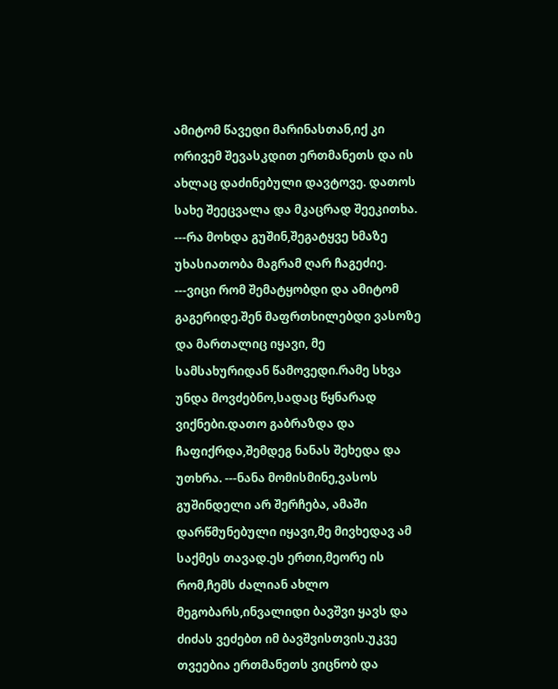ამიტომ წავედი მარინასთან,იქ კი ორივემ შევასკდით ერთმანეთს და ის ახლაც დაძინებული დავტოვე. დათოს სახე შეეცვალა და მკაცრად შეეკითხა. ---რა მოხდა გუშინ,შეგატყვე ხმაზე უხასიათობა მაგრამ ღარ ჩაგეძიე. ---ვიცი რომ შემატყობდი და ამიტომ გაგერიდე.შენ მაფრთხილებდი ვასოზე და მართალიც იყავი, მე სამსახურიდან წამოვედი.რამე სხვა უნდა მოვძებნო,სადაც წყნარად ვიქნები.დათო გაბრაზდა და ჩაფიქრდა,შემდეგ ნანას შეხედა და უთხრა. ---ნანა მომისმინე,ვასოს გუშინდელი არ შერჩება, ამაში დარწმუნებული იყავი,მე მივხედავ ამ საქმეს თავად.ეს ერთი,მეორე ის რომ,ჩემს ძალიან ახლო მეგობარს,ინვალიდი ბავშვი ყავს და ძიძას ვეძებთ იმ ბავშვისთვის.უკვე თვეებია ერთმანეთს ვიცნობ და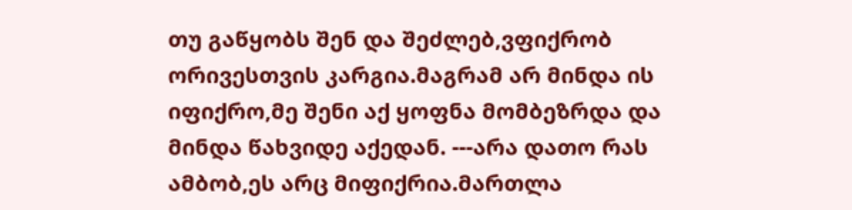თუ გაწყობს შენ და შეძლებ,ვფიქრობ ორივესთვის კარგია.მაგრამ არ მინდა ის იფიქრო,მე შენი აქ ყოფნა მომბეზრდა და მინდა წახვიდე აქედან. ---არა დათო რას ამბობ,ეს არც მიფიქრია.მართლა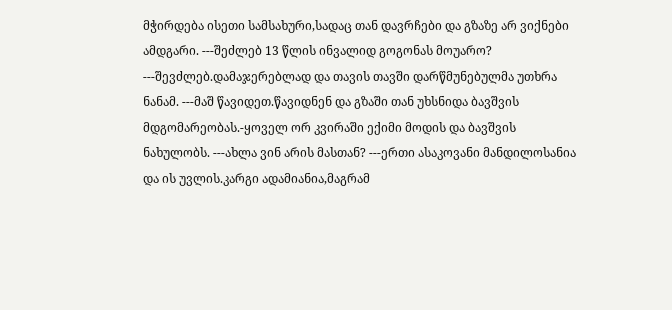მჭირდება ისეთი სამსახური,სადაც თან დავრჩები და გზაზე არ ვიქნები ამდგარი. ---შეძლებ 13 წლის ინვალიდ გოგონას მოუარო? ---შევძლებ.დამაჯერებლად და თავის თავში დარწმუნებულმა უთხრა ნანამ. ---მაშ წავიდეთ.წავიდნენ და გზაში თან უხსნიდა ბავშვის მდგომარეობას.-ყოველ ორ კვირაში ექიმი მოდის და ბავშვის ნახულობს. ---ახლა ვინ არის მასთან? ---ერთი ასაკოვანი მანდილოსანია და ის უვლის.კარგი ადამიანია,მაგრამ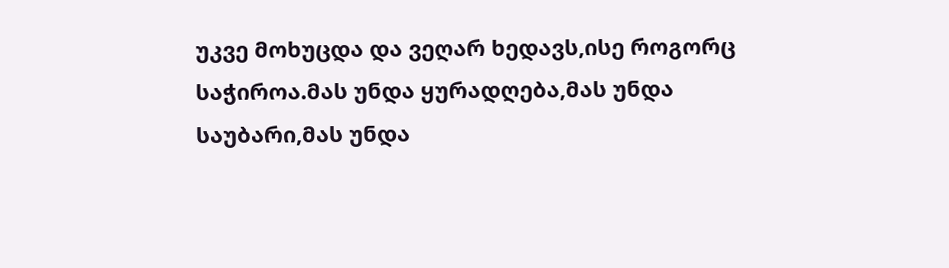უკვე მოხუცდა და ვეღარ ხედავს,ისე როგორც საჭიროა.მას უნდა ყურადღება,მას უნდა საუბარი,მას უნდა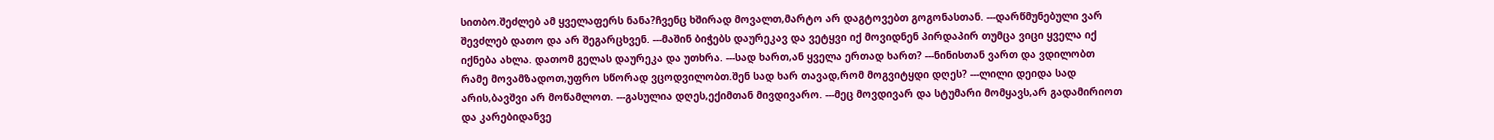სითბო.შეძლებ ამ ყველაფერს ნანა?ჩვენც ხშირად მოვალთ,მარტო არ დაგტოვებთ გოგონასთან. ---დარწმუნებული ვარ შევძლებ დათო და არ შეგარცხვენ. ---მაშინ ბიჭებს დაურეკავ და ვეტყვი იქ მოვიდნენ პირდაპირ თუმცა ვიცი ყველა იქ იქნება ახლა. დათომ გელას დაურეკა და უთხრა. ---სად ხართ,ან ყველა ერთად ხართ? ---ნინისთან ვართ და ვდილობთ რამე მოვამზადოთ,უფრო სწორად ვცოდვილობთ.შენ სად ხარ თავად,რომ მოგვიტყდი დღეს? ---ლილი დეიდა სად არის,ბავშვი არ მოწამლოთ. ---გასულია დღეს,ექიმთან მივდივარო. ---მეც მოვდივარ და სტუმარი მომყავს,არ გადამირიოთ და კარებიდანვე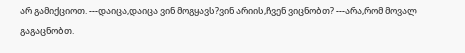არ გამიქციოთ. ---დაიცა,დაიცა ვინ მოგყავს?ვინ არიის,ჩვენ ვიცნობთ? ---არა,რომ მოვალ გაგაცნობთ.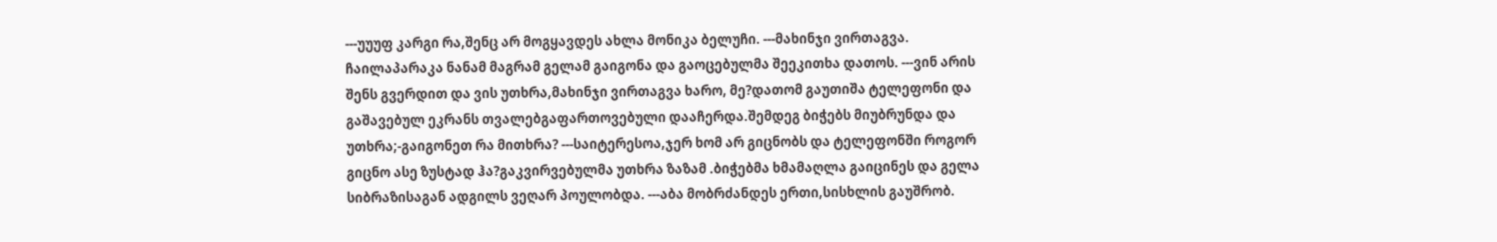---უუუფ კარგი რა,შენც არ მოგყავდეს ახლა მონიკა ბელუჩი. ---მახინჯი ვირთაგვა. ჩაილაპარაკა ნანამ მაგრამ გელამ გაიგონა და გაოცებულმა შეეკითხა დათოს. ---ვინ არის შენს გვერდით და ვის უთხრა,მახინჯი ვირთაგვა ხარო, მე?დათომ გაუთიშა ტელეფონი და გაშავებულ ეკრანს თვალებგაფართოვებული დააჩერდა.შემდეგ ბიჭებს მიუბრუნდა და უთხრა;-გაიგონეთ რა მითხრა? ---საიტერესოა,ჯერ ხომ არ გიცნობს და ტელეფონში როგორ გიცნო ასე ზუსტად ჰა?გაკვირვებულმა უთხრა ზაზამ .ბიჭებმა ხმამაღლა გაიცინეს და გელა სიბრაზისაგან ადგილს ვეღარ პოულობდა. ---აბა მობრძანდეს ერთი,სისხლის გაუშრობ.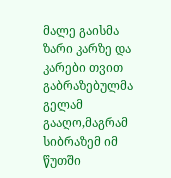მალე გაისმა ზარი კარზე და კარები თვით გაბრაზებულმა გელამ გააღო,მაგრამ სიბრაზემ იმ წუთში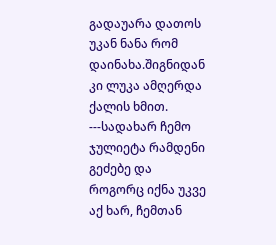გადაუარა დათოს უკან ნანა რომ დაინახა.შიგნიდან კი ლუკა ამღერდა ქალის ხმით. ---სადახარ ჩემო ჯულიეტა რამდენი გეძებე და როგორც იქნა უკვე აქ ხარ, ჩემთან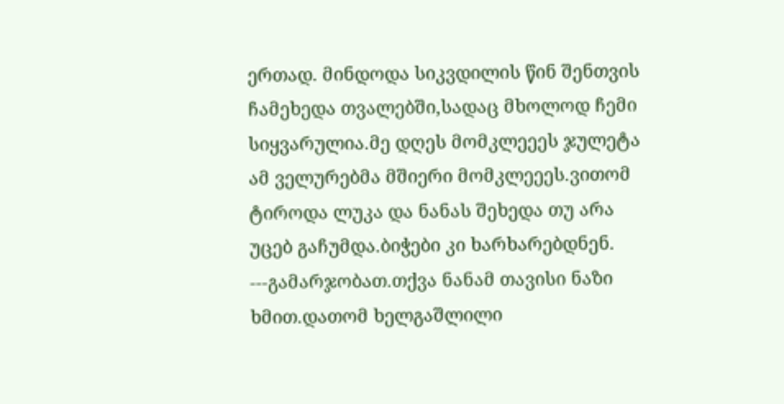ერთად. მინდოდა სიკვდილის წინ შენთვის ჩამეხედა თვალებში,სადაც მხოლოდ ჩემი სიყვარულია.მე დღეს მომკლეეეს ჯულეტა ამ ველურებმა მშიერი მომკლეეეს.ვითომ ტიროდა ლუკა და ნანას შეხედა თუ არა უცებ გაჩუმდა.ბიჭები კი ხარხარებდნენ. ---გამარჯობათ.თქვა ნანამ თავისი ნაზი ხმით.დათომ ხელგაშლილი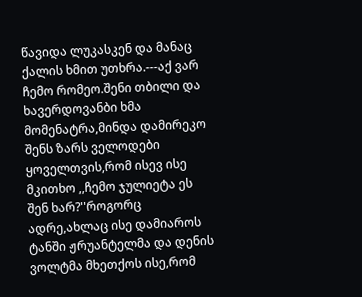წავიდა ლუკასკენ და მანაც ქალის ხმით უთხრა.---აქ ვარ ჩემო რომეო.შენი თბილი და ხავერდოვანბი ხმა მომენატრა,მინდა დამირეკო შენს ზარს ველოდები ყოველთვის,რომ ისევ ისე მკითხო ,,ჩემო ჯულიეტა ეს შენ ხარ?''როგორც ადრე,ახლაც ისე დამიაროს ტანში ჟრუანტელმა და დენის ვოლტმა მხეთქოს ისე,რომ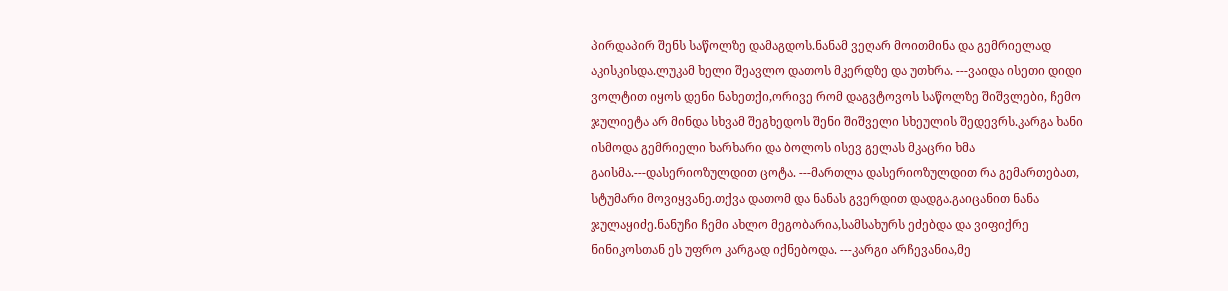პირდაპირ შენს საწოლზე დამაგდოს.ნანამ ვეღარ მოითმინა და გემრიელად აკისკისდა.ლუკამ ხელი შეავლო დათოს მკერდზე და უთხრა. ---ვაიდა ისეთი დიდი ვოლტით იყოს დენი ნახეთქი,ორივე რომ დაგვტოვოს საწოლზე შიშვლები, ჩემო ჯულიეტა არ მინდა სხვამ შეგხედოს შენი შიშველი სხეულის შედევრს.კარგა ხანი ისმოდა გემრიელი ხარხარი და ბოლოს ისევ გელას მკაცრი ხმა გაისმა.---დასერიოზულდით ცოტა. ---მართლა დასერიოზულდით რა გემართებათ, სტუმარი მოვიყვანე.თქვა დათომ და ნანას გვერდით დადგა.გაიცანით ნანა ჯულაყიძე.ნანუჩი ჩემი ახლო მეგობარია,სამსახურს ეძებდა და ვიფიქრე ნინიკოსთან ეს უფრო კარგად იქნებოდა. ---კარგი არჩევანია,მე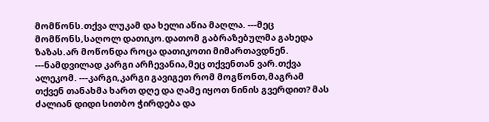მომწონს.თქვა ლუკამ და ხელი აწია მაღლა. ---მეც მომწონს,საღოლ დათიკო.დათომ გაბრაზებულმა გახედა ზაზას.არ მოწონდა როცა დათიკოთი მიმართავდნენ. ---ნამდვილად კარგი არჩევანია,მეც თქვენთან ვარ.თქვა ალეკომ. ---კარგი,კარგი გავიგეთ რომ მოგწონთ,მაგრამ თქვენ თანახმა ხართ დღე და ღამე იყოთ ნინის გვერდით? მას ძალიან დიდი სითბო ჭირდება და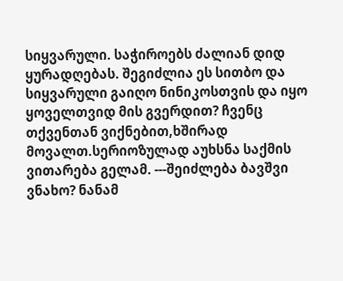სიყვარული. საჭიროებს ძალიან დიდ ყურადღებას. შეგიძლია ეს სითბო და სიყვარული გაიღო ნინიკოსთვის და იყო ყოველთვიდ მის გვერდით? ჩვენც თქვენთან ვიქნებით,ხშირად მოვალთ.სერიოზულად აუხსნა საქმის ვითარება გელამ. ---შეიძლება ბავშვი ვნახო? ნანამ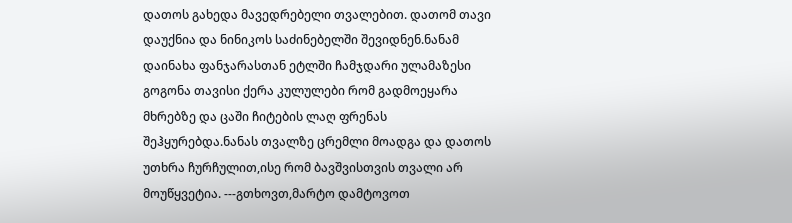დათოს გახედა მავედრებელი თვალებით. დათომ თავი დაუქნია და ნინიკოს საძინებელში შევიდნენ.ნანამ დაინახა ფანჯარასთან ეტლში ჩამჯდარი ულამაზესი გოგონა თავისი ქერა კულულები რომ გადმოეყარა მხრებზე და ცაში ჩიტების ლაღ ფრენას შეჰყურებდა.ნანას თვალზე ცრემლი მოადგა და დათოს უთხრა ჩურჩულით,ისე რომ ბავშვისთვის თვალი არ მოუწყვეტია. ---გთხოვთ,მარტო დამტოვოთ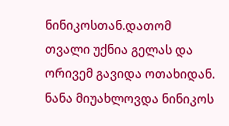ნინიკოსთან.დათომ თვალი უქნია გელას და ორივემ გავიდა ოთახიდან. ნანა მიუახლოვდა ნინიკოს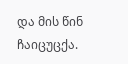და მის წინ ჩაიცუცქა.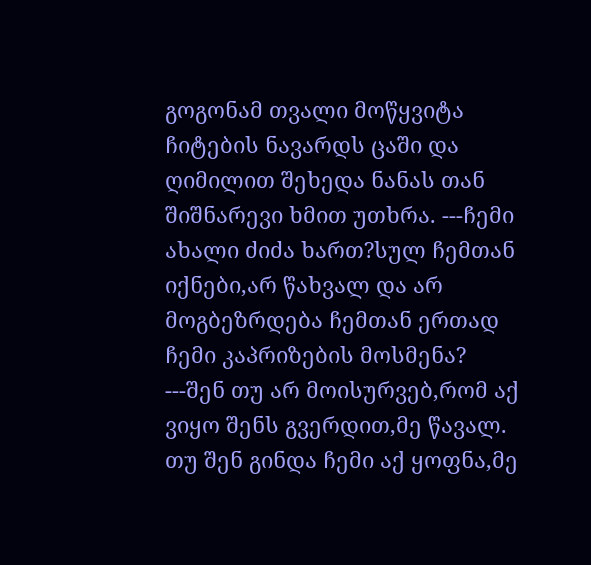გოგონამ თვალი მოწყვიტა ჩიტების ნავარდს ცაში და ღიმილით შეხედა ნანას თან შიშნარევი ხმით უთხრა. ---ჩემი ახალი ძიძა ხართ?სულ ჩემთან იქნები,არ წახვალ და არ მოგბეზრდება ჩემთან ერთად ჩემი კაპრიზების მოსმენა? ---შენ თუ არ მოისურვებ,რომ აქ ვიყო შენს გვერდით,მე წავალ. თუ შენ გინდა ჩემი აქ ყოფნა,მე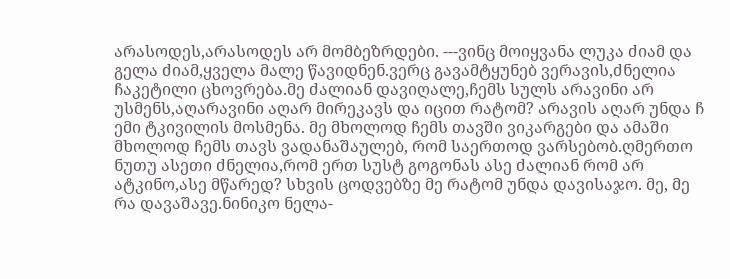არასოდეს,არასოდეს არ მომბეზრდები. ---ვინც მოიყვანა ლუკა ძიამ და გელა ძიამ,ყველა მალე წავიდნენ.ვერც გავამტყუნებ ვერავის,ძნელია ჩაკეტილი ცხოვრება.მე ძალიან დავიღალე,ჩემს სულს არავინი არ უსმენს,აღარავინი აღარ მირეკავს და იცით რატომ? არავის აღარ უნდა ჩ ემი ტკივილის მოსმენა. მე მხოლოდ ჩემს თავში ვიკარგები და ამაში მხოლოდ ჩემს თავს ვადანაშაულებ, რომ საერთოდ ვარსებობ.ღმერთო ნუთუ ასეთი ძნელია,რომ ერთ სუსტ გოგონას ასე ძალიან რომ არ ატკინო,ასე მწარედ? სხვის ცოდვებზე მე რატომ უნდა დავისაჯო. მე, მე რა დავაშავე.ნინიკო ნელა-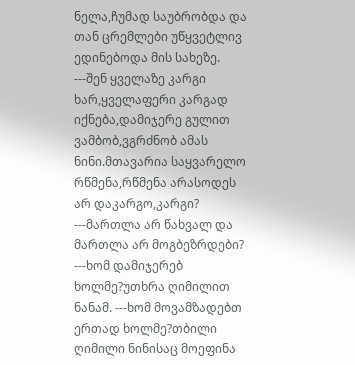ნელა,ჩუმად საუბრობდა და თან ცრემლები უწყვეტლივ ედინებოდა მის სახეზე. ---შენ ყველაზე კარგი ხარ,ყველაფერი კარგად იქნება,დამიჯერე გულით ვამბობ,ვგრძნობ ამას ნინი.მთავარია საყვარელო რწმენა,რწმენა არასოდეს არ დაკარგო,კარგი? ---მართლა არ წახვალ და მართლა არ მოგბეზრდები? ---ხომ დამიჯერებ ხოლმე?უთხრა ღიმილით ნანამ. ---ხომ მოვამზადებთ ერთად ხოლმე?თბილი ღიმილი ნინისაც მოეფინა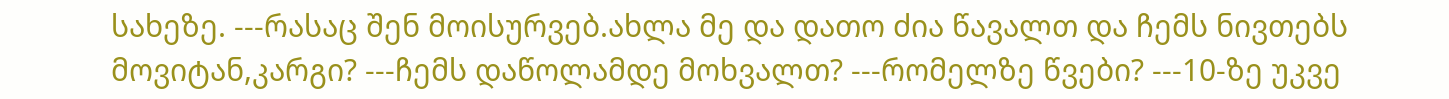სახეზე. ---რასაც შენ მოისურვებ.ახლა მე და დათო ძია წავალთ და ჩემს ნივთებს მოვიტან,კარგი? ---ჩემს დაწოლამდე მოხვალთ? ---რომელზე წვები? ---10-ზე უკვე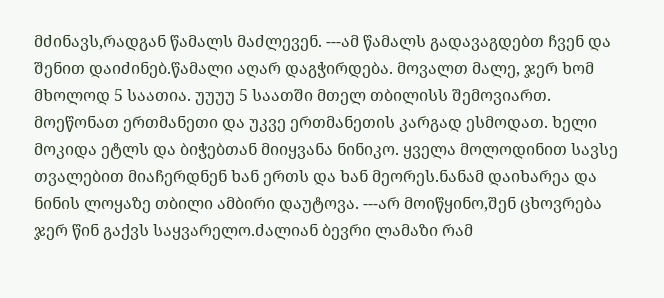მძინავს,რადგან წამალს მაძლევენ. ---ამ წამალს გადავაგდებთ ჩვენ და შენით დაიძინებ.წამალი აღარ დაგჭირდება. მოვალთ მალე, ჯერ ხომ მხოლოდ 5 საათია. უუუუ 5 საათში მთელ თბილისს შემოვიართ. მოეწონათ ერთმანეთი და უკვე ერთმანეთის კარგად ესმოდათ. ხელი მოკიდა ეტლს და ბიჭებთან მიიყვანა ნინიკო. ყველა მოლოდინით სავსე თვალებით მიაჩერდნენ ხან ერთს და ხან მეორეს.ნანამ დაიხარეა და ნინის ლოყაზე თბილი ამბირი დაუტოვა. ---არ მოიწყინო,შენ ცხოვრება ჯერ წინ გაქვს საყვარელო.ძალიან ბევრი ლამაზი რამ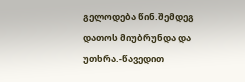გელოდება წინ.შემდეგ დათოს მიუბრუნდა და უთხრა.-წავედით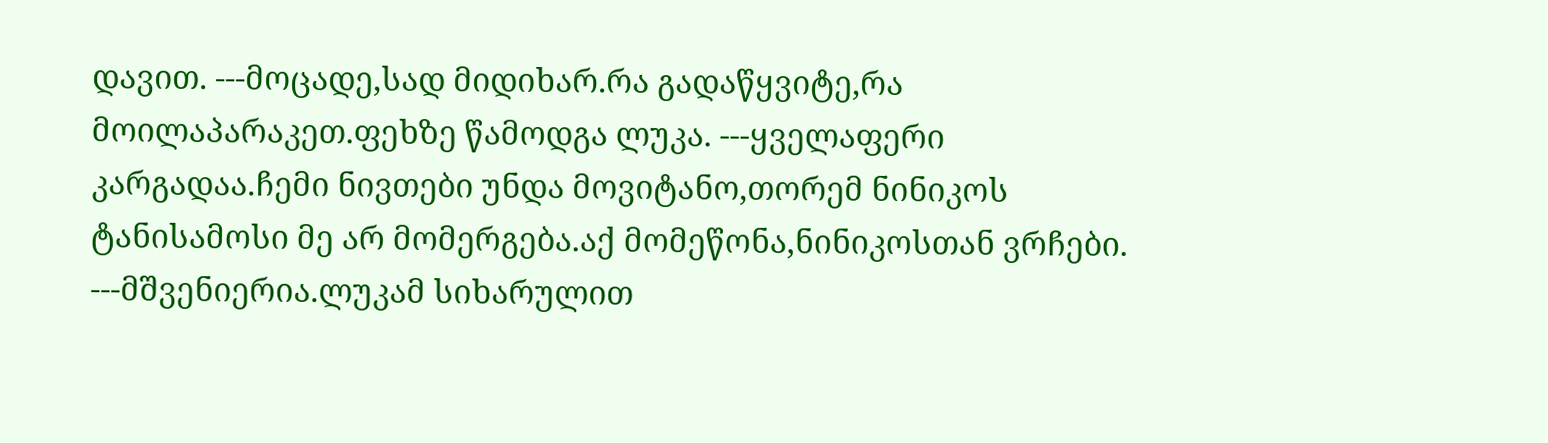დავით. ---მოცადე,სად მიდიხარ.რა გადაწყვიტე,რა მოილაპარაკეთ.ფეხზე წამოდგა ლუკა. ---ყველაფერი კარგადაა.ჩემი ნივთები უნდა მოვიტანო,თორემ ნინიკოს ტანისამოსი მე არ მომერგება.აქ მომეწონა,ნინიკოსთან ვრჩები. ---მშვენიერია.ლუკამ სიხარულით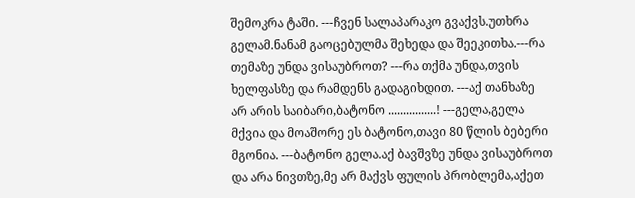შემოკრა ტაში. ---ჩვენ სალაპარაკო გვაქვს.უთხრა გელამ.ნანამ გაოცებულმა შეხედა და შეეკითხა.---რა თემაზე უნდა ვისაუბროთ? ---რა თქმა უნდა,თვის ხელფასზე და რამდენს გადაგიხდით. ---აქ თანხაზე არ არის საიბარი,ბატონო ................! ---გელა,გელა მქვია და მოაშორე ეს ბატონო,თავი 80 წლის ბებერი მგონია. ---ბატონო გელა.აქ ბავშვზე უნდა ვისაუბროთ და არა ნივთზე,მე არ მაქვს ფულის პრობლემა,აქეთ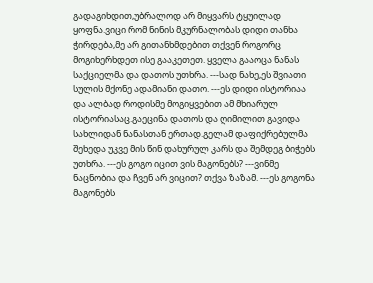გადაგიხდით,უბრალოდ არ მიყვარს ტყუილად ყოფნა.ვიცი რომ ნინის მკურნალობას დიდი თანხა ჭირდება,მე არ გითანხმდებით თქვენ როგორც მოგიხერხდეთ ისე გააკეთეთ. ყველა გააოცა ნანას საქციელმა და დათოს უთხრა. ---სად ნახე,ეს შვიათი სულის მქონე ადამიანი დათო. ---ეს დიდი ისტორიაა და ალბად როდისმე მოგიყვებით ამ მხიარულ ისტორიასაც.გაეცინა დათოს და ღიმილით გავიდა სახლიდან ნანასთან ერთად.გელამ დაფიქრებულმა შეხედა უკვე მის წინ დახურულ კარს და შემდეგ ბიჭებს უთხრა. ---ეს გოგო იცით ვის მაგონებს? ---ვინმე ნაცნობია და ჩვენ არ ვიცით? თქვა ზაზამ. ---ეს გოგონა მაგონებს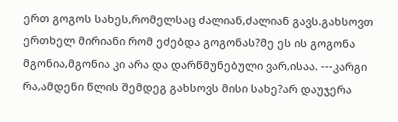ერთ გოგოს სახეს,რომელსაც ძალიან,ძალიან გავს.გახსოვთ ერთხელ მირიანი რომ ეძებდა გოგონას?მე ეს ის გოგონა მგონია,მგონია კი არა და დარწმუნებული ვარ,ისაა. ---კარგი რა,ამდენი წლის შემდეგ გახსოვს მისი სახე?არ დაუჯერა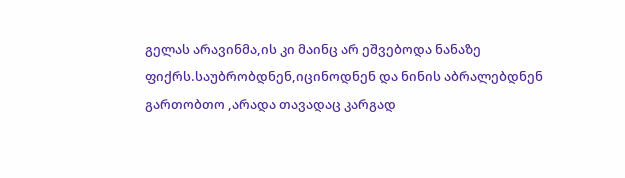გელას არავინმა,ის კი მაინც არ ეშვებოდა ნანაზე ფიქრს.საუბრობდნენ,იცინოდნენ და ნინის აბრალებდნენ გართობთო ,არადა თავადაც კარგად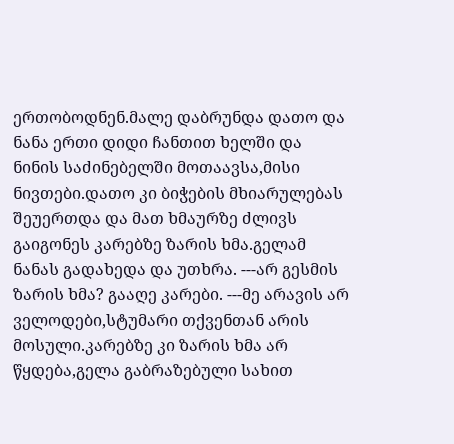ერთობოდნენ.მალე დაბრუნდა დათო და ნანა ერთი დიდი ჩანთით ხელში და ნინის საძინებელში მოთაავსა,მისი ნივთები.დათო კი ბიჭების მხიარულებას შეუერთდა და მათ ხმაურზე ძლივს გაიგონეს კარებზე ზარის ხმა.გელამ ნანას გადახედა და უთხრა. ---არ გესმის ზარის ხმა? გააღე კარები. ---მე არავის არ ველოდები,სტუმარი თქვენთან არის მოსული.კარებზე კი ზარის ხმა არ წყდება,გელა გაბრაზებული სახით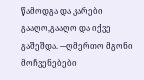წამოდგა და კარები გააღო,გააღო და იქვე გაშეშდა. ---ღმერთო მგონი მოჩვენებები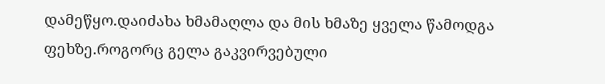დამეწყო.დაიძახა ხმამაღლა და მის ხმაზე ყველა წამოდგა ფეხზე.როგორც გელა გაკვირვებული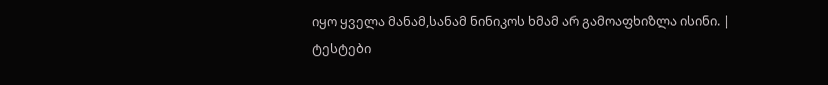იყო ყველა მანამ,სანამ ნინიკოს ხმამ არ გამოაფხიზლა ისინი. |
ტესტები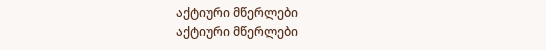აქტიური მწერლები
აქტიური მწერლები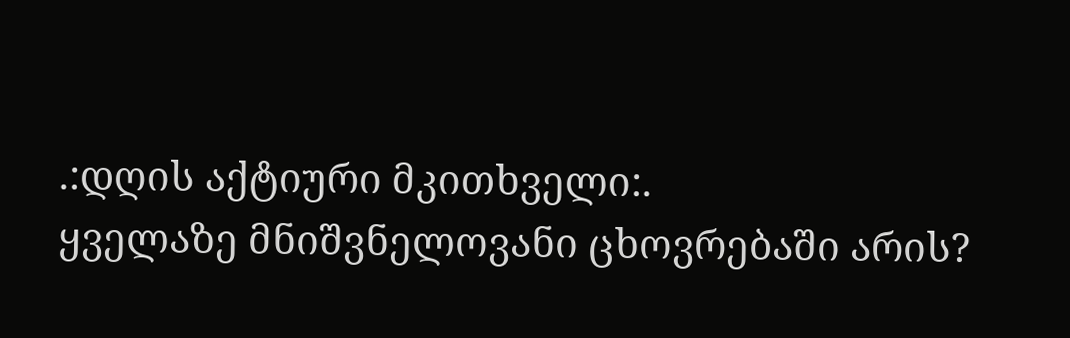.:დღის აქტიური მკითხველი:.
ყველაზე მნიშვნელოვანი ცხოვრებაში არის?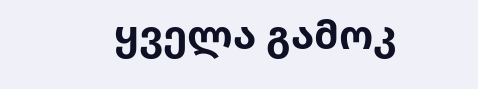ყველა გამოკ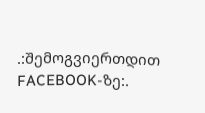.:შემოგვიერთდით FACEBOOK-ზე:.